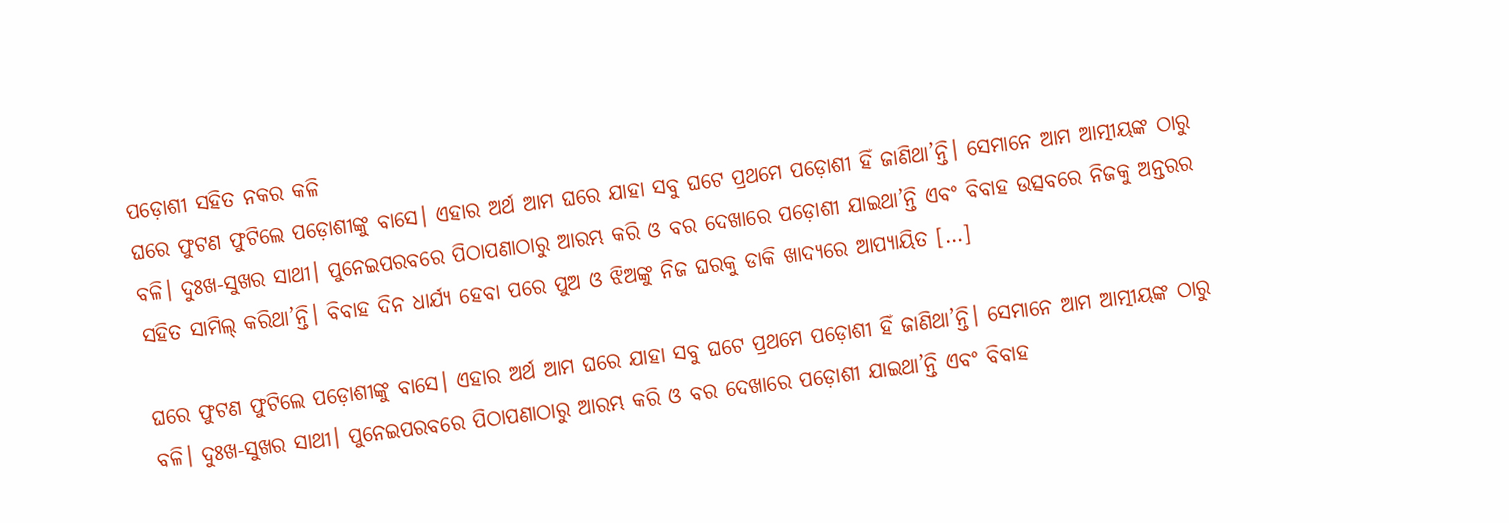ପଡ଼ୋଶୀ ସହିତ ନକର କଳି
ଘରେ ଫୁଟଣ ଫୁଟିଲେ ପଡ଼ୋଶୀଙ୍କୁ ବାସେ। ଏହାର ଅର୍ଥ ଆମ ଘରେ ଯାହା ସବୁ ଘଟେ ପ୍ରଥମେ ପଡ଼ୋଶୀ ହିଁ ଜାଣିଥା’ନ୍ତି। ସେମାନେ ଆମ ଆତ୍ମୀୟଙ୍କ ଠାରୁ ବଳି। ଦୁଃଖ-ସୁଖର ସାଥୀ। ପୁନେଇପରବରେ ପିଠାପଣାଠାରୁ ଆରମ୍ଭ କରି ଓ ବର ଦେଖାରେ ପଡ଼ୋଶୀ ଯାଇଥା’ନ୍ତି ଏବଂ ବିବାହ ଉତ୍ସବରେ ନିଜକୁ ଅନ୍ତରର ସହିତ ସାମିଲ୍ କରିଥା’ନ୍ତି। ବିବାହ ଦିନ ଧାର୍ଯ୍ୟ ହେବା ପରେ ପୁଅ ଓ ଝିଅଙ୍କୁ ନିଜ ଘରକୁ ଡାକି ଖାଦ୍ୟରେ ଆପ୍ୟାୟିତ […]

ଘରେ ଫୁଟଣ ଫୁଟିଲେ ପଡ଼ୋଶୀଙ୍କୁ ବାସେ। ଏହାର ଅର୍ଥ ଆମ ଘରେ ଯାହା ସବୁ ଘଟେ ପ୍ରଥମେ ପଡ଼ୋଶୀ ହିଁ ଜାଣିଥା’ନ୍ତି। ସେମାନେ ଆମ ଆତ୍ମୀୟଙ୍କ ଠାରୁ ବଳି। ଦୁଃଖ-ସୁଖର ସାଥୀ। ପୁନେଇପରବରେ ପିଠାପଣାଠାରୁ ଆରମ୍ଭ କରି ଓ ବର ଦେଖାରେ ପଡ଼ୋଶୀ ଯାଇଥା’ନ୍ତି ଏବଂ ବିବାହ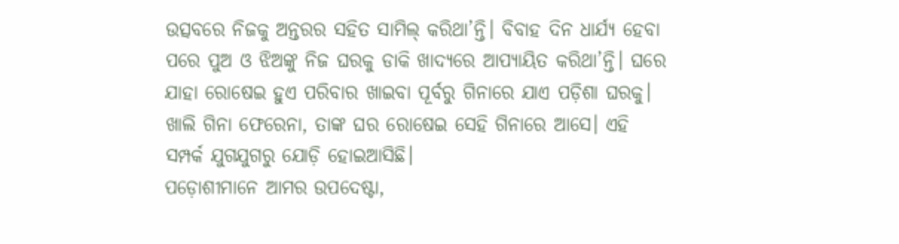ଉତ୍ସବରେ ନିଜକୁ ଅନ୍ତରର ସହିତ ସାମିଲ୍ କରିଥା’ନ୍ତି। ବିବାହ ଦିନ ଧାର୍ଯ୍ୟ ହେବା ପରେ ପୁଅ ଓ ଝିଅଙ୍କୁ ନିଜ ଘରକୁ ଡାକି ଖାଦ୍ୟରେ ଆପ୍ୟାୟିତ କରିଥା’ନ୍ତି। ଘରେ ଯାହା ରୋଷେଇ ହୁଏ ପରିବାର ଖାଇବା ପୂର୍ବରୁ ଗିନାରେ ଯାଏ ପଡ଼ିଶା ଘରକୁ। ଖାଲି ଗିନା ଫେରେନା, ତାଙ୍କ ଘର ରୋଷେଇ ସେହି ଗିନାରେ ଆସେ। ଏହି ସମ୍ପର୍କ ଯୁଗଯୁଗରୁ ଯୋଡ଼ି ହୋଇଆସିଛି।
ପଡ଼ୋଶୀମାନେ ଆମର ଉପଦେଷ୍ଟା,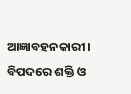ଆଜ୍ଞାବହନକାରୀ। ବିପଦରେ ଶକ୍ତି ଓ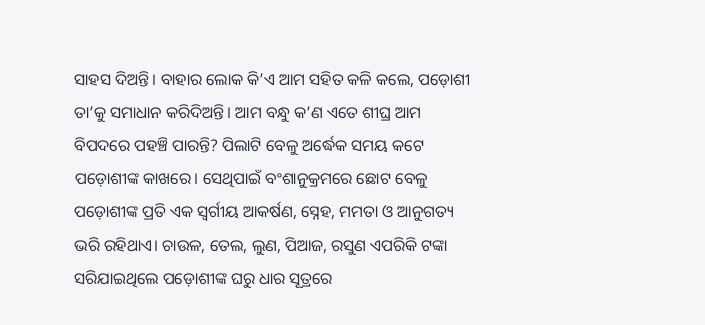ସାହସ ଦିଅନ୍ତି। ବାହାର ଲୋକ କି’ଏ ଆମ ସହିତ କଳି କଲେ, ପଡ଼ୋଶୀ ତା’କୁ ସମାଧାନ କରିଦିଅନ୍ତି। ଆମ ବନ୍ଧୁ କ’ଣ ଏତେ ଶୀଘ୍ର ଆମ ବିପଦରେ ପହଞ୍ଚି ପାରନ୍ତି? ପିଲାଟି ବେଳୁ ଅର୍ଦ୍ଧେକ ସମୟ କଟେ ପଡ଼ୋଶୀଙ୍କ କାଖରେ। ସେଥିପାଇଁ ବଂଶାନୁକ୍ରମରେ ଛୋଟ ବେଳୁ ପଡ଼ୋଶୀଙ୍କ ପ୍ରତି ଏକ ସ୍ୱର୍ଗୀୟ ଆକର୍ଷଣ, ସ୍ନେହ, ମମତା ଓ ଆନୁଗତ୍ୟ ଭରି ରହିଥାଏ। ଚାଉଳ, ତେଲ, ଲୁଣ, ପିଆଜ, ରସୁଣ ଏପରିକି ଟଙ୍କା ସରିଯାଇଥିଲେ ପଡ଼ୋଶୀଙ୍କ ଘରୁ ଧାର ସୂତ୍ରରେ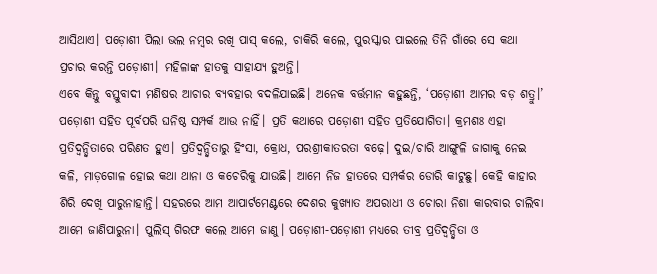ଆସିଥାଏ। ପଡ଼ୋଶୀ ପିଲା ଭଲ ନମ୍ବର ରଖି ପାସ୍ କଲେ, ଚାକିରି କଲେ, ପୁରସ୍କାର ପାଇଲେ ତିନି ଗାଁରେ ସେ କଥା ପ୍ରଚାର କରନ୍ତି ପଡ଼ୋଶୀ। ମହିଳାଙ୍କ ହାତକୁ ସାହାଯ୍ୟ ହୁଅନ୍ତି।
ଏବେ କିନ୍ତୁ ବସ୍ତୁବାଦୀ ମଣିଷର ଆଚାର ବ୍ୟବହାର ବଦଳିଯାଇଛି। ଅନେକ ବର୍ତ୍ତମାନ କହୁଛନ୍ତି, ‘ପଡ଼ୋଶୀ ଆମର ବଡ଼ ଶତ୍ରୁ।’ ପଡ଼ୋଶୀ ସହିତ ପୂର୍ବପରି ଘନିଷ୍ଠ ସମ୍ପର୍କ ଆଉ ନାହିଁ। ପ୍ରତି କଥାରେ ପଡ଼ୋଶୀ ସହିତ ପ୍ରତିଯୋଗିତା। କ୍ରମଶଃ ଏହା ପ୍ରତିଦ୍ୱନ୍ଦ୍ୱିତାରେ ପରିଣତ ହୁଏ। ପ୍ରତିଦ୍ୱନ୍ଦ୍ବିତାରୁ ହିଂସା, କ୍ରୋଧ, ପରଶ୍ରୀକାତରତା ବଢ଼େ। ଦୁଇ/ଚାରି ଆଙ୍ଗୁଳି ଜାଗାକୁ ନେଇ କଳି, ମାଡ଼ଗୋଳ ହୋଇ କଥା ଥାନା ଓ କଚେରିକୁ ଯାଉଛି। ଆମେ ନିଜ ହାତରେ ସମ୍ପର୍କର ଡୋରି କାଟୁଛୁ। କେହି କାହାର ଶିରି ଦେଖି ପାରୁନାହାନ୍ତି। ସହରରେ ଆମ ଆପାର୍ଟମେଣ୍ଟରେ ଦେଶର କୁଖ୍ୟାତ ଅପରାଧୀ ଓ ଚୋରା ନିଶା କାରବାର ଚାଲିବା ଆମେ ଜାଣିପାରୁନା। ପୁଲିସ୍ ଗିରଫ କଲେ ଆମେ ଜାଣୁ। ପଡ଼ୋଶୀ-ପଡ଼ୋଶୀ ମଧ୍ୟରେ ତୀବ୍ର ପ୍ରତିଦ୍ୱନ୍ଦ୍ୱିତା ଓ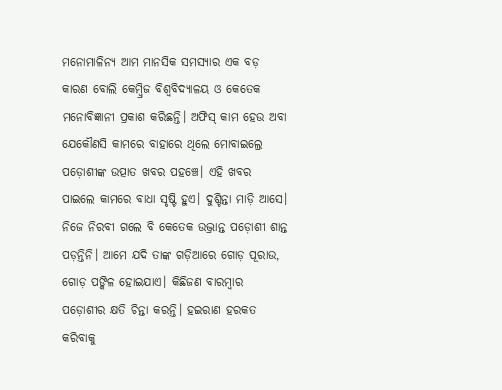ମନୋମାଳିନ୍ୟ ଆମ ମାନସିକ ସମସ୍ୟାର ଏକ ବଡ଼ କାରଣ ବୋଲି କେମ୍ୱ୍ରିଜ ବିଶ୍ୱବିଦ୍ୟାଳୟ ଓ କେତେକ ମନୋବିଜ୍ଞାନୀ ପ୍ରକାଶ କରିଛନ୍ତି। ଅଫିସ୍ କାମ ହେଉ ଅବା ଯେକୌଣସି କାମରେ ବାହାରେ ଥିଲେ ମୋବାଇଲ୍ରେ ପଡ଼ୋଶୀଙ୍କ ଉତ୍ପାତ ଖବର ପହଞ୍ଚେ। ଏହି ଖବର ପାଇଲେ କାମରେ ବାଧା ସୃଷ୍ଟି ହୁଏ। ଦୁଶ୍ଚିନ୍ତା ମାଡ଼ି ଆସେ।
ନିଜେ ନିରବୀ ଗଲେ ବି କେତେକ ଉଦ୍ଭ୍ରାନ୍ତ ପଡ଼ୋଶୀ ଶାନ୍ତ ପଡ଼ନ୍ତିନି। ଆମେ ଯଦି ତାଙ୍କ ଗଡ଼ିଆରେ ଗୋଡ଼ ପୂରାଉ, ଗୋଡ଼ ପଙ୍କିଳ ହୋଇଯାଏ। କିଛିଜଣ ବାରମ୍ୱାର ପଡ଼ୋଶୀର କ୍ଷତି ଚିନ୍ତା କରନ୍ତି। ହଇରାଣ ହରକତ କରିବାକୁ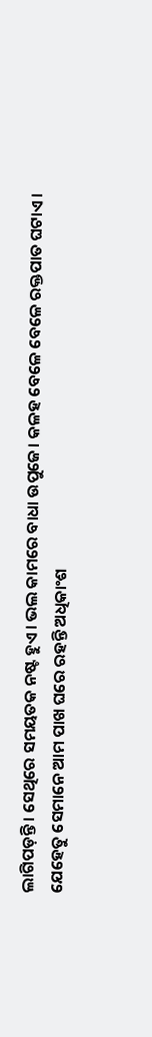ଲାଗିପଡ଼ନ୍ତି। ସେଥିରେ ସମୟତକ ନଷ୍ଟ ହୁଏ। ଭଲ କାମରେ ବାଧା ଉପୁଜେ। କଳହ ବେଳେ ବେଳେ ରକ୍ତପାତ ଘଟାଏ। ଯେହେତୁ ସେମାନେ ଆମ ପାଖ ଘରେ ରହନ୍ତି ଅଧିକାଂଶ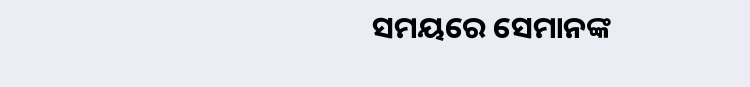ସମୟରେ ସେମାନଙ୍କ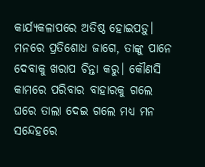କାର୍ଯ୍ୟକଳାପରେ ଅତିଷ୍ଠ ହୋଇପଡ଼ୁ। ମନରେ ପ୍ରତିଶୋଧ ଜାଗେ, ତାଙ୍କୁ ପାନେ ଦେବାକୁ ଖରାପ ଚିନ୍ତା କରୁ। କୌଣସି କାମରେ ପରିବାର ବାହାରକୁ ଗଲେ ଘରେ ତାଲା ଦେଇ ଗଲେ ମଧ୍ୟ ମନ ସନ୍ଦେହରେ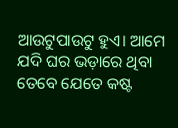ଆଉଟୁପାଉଟୁ ହୁଏ। ଆମେ ଯଦି ଘର ଭଡ଼ାରେ ଥିବା ତେବେ ଯେତେ କଷ୍ଟ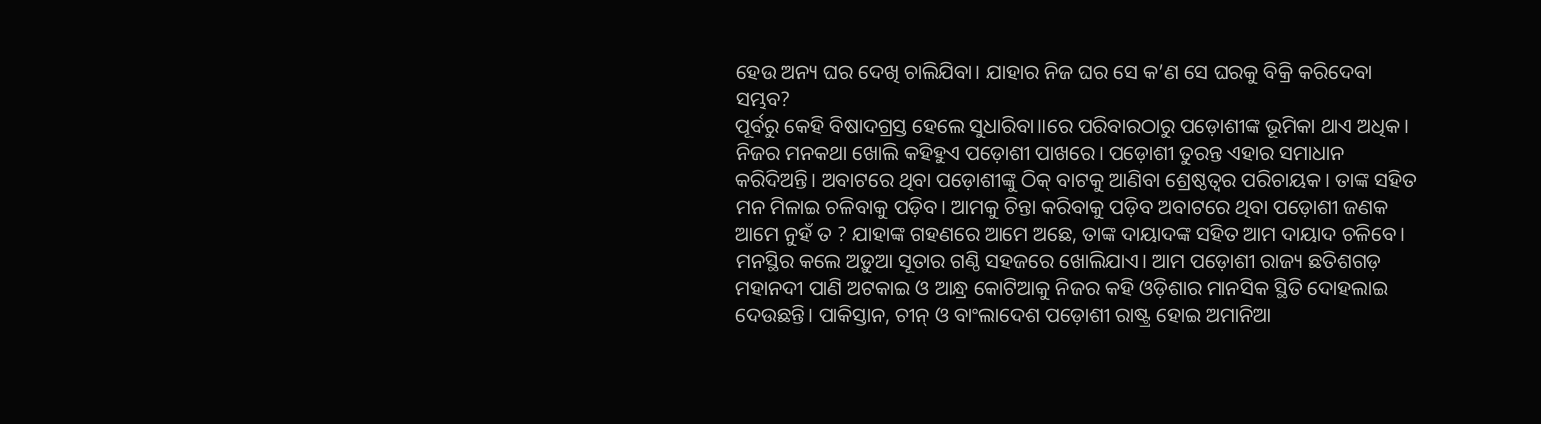ହେଉ ଅନ୍ୟ ଘର ଦେଖି ଚାଲିଯିବା। ଯାହାର ନିଜ ଘର ସେ କ’ଣ ସେ ଘରକୁ ବିକ୍ରି କରିଦେବା ସମ୍ଭବ?
ପୂର୍ବରୁ କେହି ବିଷାଦଗ୍ରସ୍ତ ହେଲେ ସୁଧାରିବା॥ରେ ପରିବାରଠାରୁ ପଡ଼ୋଶୀଙ୍କ ଭୂମିକା ଥାଏ ଅଧିକ। ନିଜର ମନକଥା ଖୋଲି କହିହୁଏ ପଡ଼ୋଶୀ ପାଖରେ। ପଡ଼ୋଶୀ ତୁରନ୍ତ ଏହାର ସମାଧାନ କରିଦିଅନ୍ତି। ଅବାଟରେ ଥିବା ପଡ଼ୋଶୀଙ୍କୁ ଠିକ୍ ବାଟକୁ ଆଣିବା ଶ୍ରେଷ୍ଠତ୍ୱର ପରିଚାୟକ। ତାଙ୍କ ସହିତ ମନ ମିଳାଇ ଚଳିବାକୁ ପଡ଼ିବ। ଆମକୁ ଚିନ୍ତା କରିବାକୁ ପଡ଼ିବ ଅବାଟରେ ଥିବା ପଡ଼ୋଶୀ ଜଣକ ଆମେ ନୁହଁ ତ ? ଯାହାଙ୍କ ଗହଣରେ ଆମେ ଅଛେ, ତାଙ୍କ ଦାୟାଦଙ୍କ ସହିତ ଆମ ଦାୟାଦ ଚଳିବେ। ମନସ୍ଥିର କଲେ ଅଡ଼ୁଆ ସୂତାର ଗଣ୍ଠି ସହଜରେ ଖୋଲିଯାଏ। ଆମ ପଡ଼ୋଶୀ ରାଜ୍ୟ ଛତିଶଗଡ଼ ମହାନଦୀ ପାଣି ଅଟକାଇ ଓ ଆନ୍ଧ୍ର କୋଟିଆକୁ ନିଜର କହି ଓଡ଼ିଶାର ମାନସିକ ସ୍ଥିତି ଦୋହଲାଇ ଦେଉଛନ୍ତି। ପାକିସ୍ତାନ, ଚୀନ୍ ଓ ବାଂଲାଦେଶ ପଡ଼ୋଶୀ ରାଷ୍ଟ୍ର ହୋଇ ଅମାନିଆ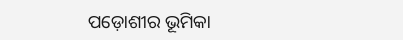ପଡ଼ୋଶୀର ଭୂମିକା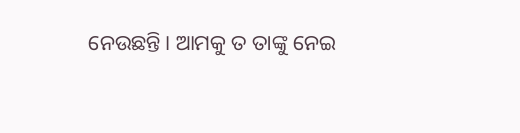ନେଉଛନ୍ତି। ଆମକୁ ତ ତାଙ୍କୁ ନେଇ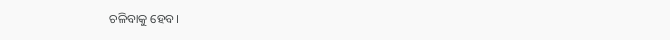ଚଳିବାକୁ ହେବ।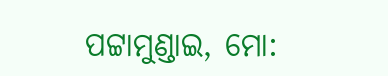ପଟ୍ଟାମୁଣ୍ଡାଇ, ମୋ: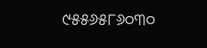୯୫୫୬୫୮୬୦୩୦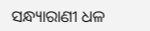ସନ୍ଧ୍ୟାରାଣୀ ଧଳ